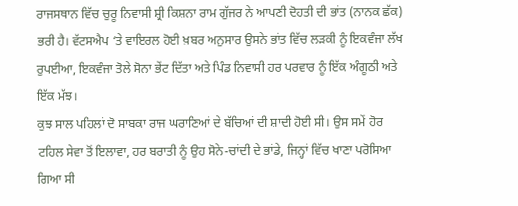ਰਾਜਸਥਾਨ ਵਿੱਚ ਚੁਰੂ ਨਿਵਾਸੀ ਸ਼੍ਰੀ ਕਿਸ਼ਨਾ ਰਾਮ ਗੁੱਜਰ ਨੇ ਆਪਣੀ ਦੋਹਤੀ ਦੀ ਭਾਂਤ (ਨਾਨਕ ਛੱਕ) ਭਰੀ ਹੈ। ਵੱਟਸਐਪ ‘ਤੇ ਵਾਇਰਲ ਹੋਈ ਖ਼ਬਰ ਅਨੁਸਾਰ ਉਸਨੇ ਭਾਂਤ ਵਿੱਚ ਲੜਕੀ ਨੂੰ ਇਕਵੰਜਾ ਲੱਖ ਰੁਪਈਆ, ਇਕਵੰਜਾ ਤੋਲੇ ਸੋਨਾ ਭੇਂਟ ਦਿੱਤਾ ਅਤੇ ਪਿੰਡ ਨਿਵਾਸੀ ਹਰ ਪਰਵਾਰ ਨੂੰ ਇੱਕ ਅੰਗੂਠੀ ਅਤੇ ਇੱਕ ਮੱਝ।
ਕੁਝ ਸਾਲ ਪਹਿਲਾਂ ਦੋ ਸਾਬਕਾ ਰਾਜ ਘਰਾਣਿਆਂ ਦੇ ਬੱਚਿਆਂ ਦੀ ਸ਼ਾਦੀ ਹੋਈ ਸੀ। ਉਸ ਸਮੇਂ ਹੋਰ ਟਹਿਲ ਸੇਵਾ ਤੋਂ ਇਲਾਵਾ, ਹਰ ਬਰਾਤੀ ਨੂੰ ਉਹ ਸੋਨੇ-ਚਾਂਦੀ ਦੇ ਭਾਂਡੇ, ਜਿਨ੍ਹਾਂ ਵਿੱਚ ਖਾਣਾ ਪਰੋਸਿਆ ਗਿਆ ਸੀ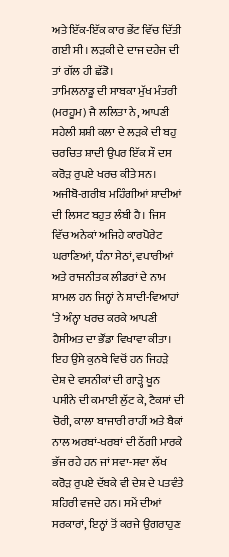ਅਤੇ ਇੱਕ-ਇੱਕ ਕਾਰ ਭੇਂਟ ਵਿੱਚ ਦਿੱਤੀ ਗਈ ਸੀ। ਲੜਕੀ ਦੇ ਦਾਜ ਦਹੇਜ ਦੀ ਤਾਂ ਗੱਲ ਹੀ ਛੱਡੋ।
ਤਾਮਿਲਨਾਡੂ ਦੀ ਸਾਬਕਾ ਮੁੱਖ ਮੰਤਰੀ (ਮਰਹੂਮ) ਜੈ ਲਲਿਤਾ ਨੇ, ਆਪਣੀ ਸਹੇਲੀ ਸ਼ਸ਼ੀ ਕਲਾ ਦੇ ਲੜਕੇ ਦੀ ਬਹੁ ਚਰਚਿਤ ਸ਼ਾਦੀ ਉਪਰ ਇੱਕ ਸੌ ਦਸ ਕਰੋੜ ਰੁਪਏ ਖਰਚ ਕੀਤੇ ਸਨ।
ਅਜੀਬੋ-ਗਰੀਬ ਮਹਿੰਗੀਆਂ ਸ਼ਾਦੀਆਂ ਦੀ ਲਿਸਟ ਬਹੁਤ ਲੰਬੀ ਹੈ। ਜਿਸ ਵਿੱਚ ਅਨੇਕਾਂ ਅਜਿਹੇ ਕਾਰਪੋਰੇਟ ਘਰਾਣਿਆਂ, ਧੰਨਾ ਸੇਠਾਂ, ਵਪਾਰੀਆਂ ਅਤੇ ਰਾਜਨੀਤਕ ਲੀਡਰਾਂ ਦੇ ਨਾਮ ਸ਼ਾਮਲ ਹਨ ਜਿਨ੍ਹਾਂ ਨੇ ਸ਼ਾਦੀ-ਵਿਆਹਾਂ ‘ਤੇ ਅੰਨ੍ਹਾ ਖਰਚ ਕਰਕੇ ਆਪਣੀ ਹੈਸੀਅਤ ਦਾ ਭੌਂਡਾ ਵਿਖਾਵਾ ਕੀਤਾ। ਇਹ ਉਸੇ ਕੁਨਬੇ ਵਿਚੋਂ ਹਨ ਜਿਹੜੇ ਦੇਸ਼ ਦੇ ਵਸਨੀਕਾਂ ਦੀ ਗਾੜ੍ਹੇ ਖੂਨ ਪਸੀਨੇ ਦੀ ਕਮਾਈ ਲੁੱਟ ਕੇ, ਟੈਕਸਾਂ ਦੀ ਚੋਰੀ, ਕਾਲਾ ਬਾਜਾਰੀ ਰਾਹੀਂ ਅਤੇ ਬੈਕਾਂ ਨਾਲ ਅਰਬਾਂ-ਖਰਬਾਂ ਦੀ ਠੱਗੀ ਮਾਰਕੇ ਭੱਜ ਰਹੇ ਹਨ ਜਾਂ ਸਵਾ-ਸਵਾ ਲੱਖ ਕਰੋੜ ਰੁਪਏ ਦੱਬਕੇ ਵੀ ਦੇਸ਼ ਦੇ ਪਤਵੰਤੇ ਸ਼ਹਿਰੀ ਵਜਦੇ ਹਨ। ਸਮੇਂ ਦੀਆਂ ਸਰਕਾਰਾਂ, ਇਨ੍ਹਾਂ ਤੋਂ ਕਰਜੇ ਉਗਰਾਹੁਣ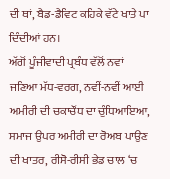ਦੀ ਥਾਂ, ਬੈਡ-ਡੈਵਿਟ ਕਹਿਕੇ ਵੱਟੇ ਖਾਤੇ ਪਾ ਦਿੰਦੀਆਂ ਹਨ।
ਅੱਗੋਂ ਪੂੰਜੀਵਾਦੀ ਪ੍ਰਬੰਧ ਵੱਲੋਂ ਨਵਾਂ ਜਣਿਆ ਮੱਧ-ਵਰਗ, ਨਵੀਂ-ਨਵੀਂ ਆਈ ਅਮੀਰੀ ਦੀ ਚਕਾਚੌਂਧ ਦਾ ਚੁੰਧਿਆਇਆ, ਸਮਾਜ ਉਪਰ ਅਮੀਰੀ ਦਾ ਰੋਅਬ ਪਾਉਣ ਦੀ ਖਾਤਰ, ਰੀਸੋ-ਰੀਸੀ ਭੇਡ ਚਾਲ ‘ਚ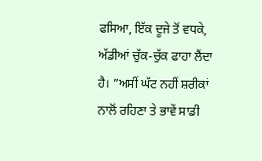ਫਸਿਆ, ਇੱਕ ਦੂਜੇ ਤੋਂ ਵਧਕੇ, ਅੱਡੀਆਂ ਚੁੱਕ-ਚੁੱਕ ਫਾਹਾ ਲੈਂਦਾ ਹੈ। ”ਅਸੀਂ ਘੱਟ ਨਹੀਂ ਸ਼ਰੀਕਾਂ ਨਾਲੋਂ ਰਹਿਣਾ ਤੇ ਭਾਵੇਂ ਸਾਡੀ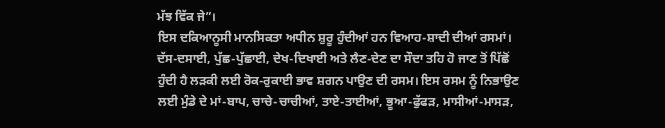ਮੱਝ ਵਿੱਕ ਜੇ”।
ਇਸ ਦਕਿਆਨੂਸੀ ਮਾਨਸਿਕਤਾ ਅਧੀਨ ਸ਼ੁਰੂ ਹੁੰਦੀਆਂ ਹਨ ਵਿਆਹ-ਸ਼ਾਦੀ ਦੀਆਂ ਰਸਮਾਂ। ਦੱਸ-ਦਸਾਈ, ਪੁੱਛ-ਪੁੱਛਾਈ, ਦੇਖ-ਦਿਖਾਈ ਅਤੇ ਲੈਣ-ਦੇਣ ਦਾ ਸੌਦਾ ਤਹਿ ਹੋ ਜਾਣ ਤੋਂ ਪਿੱਛੋਂ ਹੁੰਦੀ ਹੈ ਲੜਕੀ ਲਈ ਰੋਕ-ਰੁਕਾਈ ਭਾਵ ਸ਼ਗਨ ਪਾਉਣ ਦੀ ਰਸਮ। ਇਸ ਰਸਮ ਨੂੰ ਨਿਭਾਉਣ ਲਈ ਮੁੰਡੇ ਦੇ ਮਾਂ-ਬਾਪ, ਚਾਚੇ-ਚਾਚੀਆਂ, ਤਾਏ-ਤਾਈਆਂ, ਭੂਆ-ਫੁੱਫੜ, ਮਾਸੀਆਂ-ਮਾਸੜ,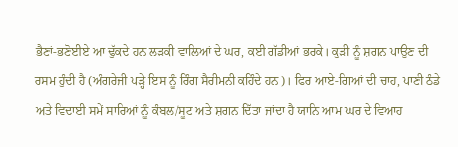ਭੈਣਾਂ-ਭਣੋਈਏ ਆ ਢੁੱਕਦੇ ਹਨ ਲੜਕੀ ਵਾਲਿਆਂ ਦੇ ਘਰ, ਕਈ ਗੱਡੀਆਂ ਭਰਕੇ। ਕੁੜੀ ਨੂੰ ਸ਼ਗਨ ਪਾਉਣ ਦੀ ਰਸਮ ਹੁੰਦੀ ਹੈ (ਅੰਗਰੇਜੀ ਪੜ੍ਹੇ ਇਸ ਨੂੰ ਰਿੰਗ ਸੈਰੀਮਨੀ ਕਹਿੰਦੇ ਹਨ)। ਫਿਰ ਆਏ-ਗਿਆਂ ਦੀ ਚਾਹ, ਪਾਣੀ ਠੰਡੇ ਅਤੇ ਵਿਦਾਈ ਸਮੇਂ ਸਾਰਿਆਂ ਨੂੰ ਕੰਬਲ/ਸੂਟ ਅਤੇ ਸ਼ਗਨ ਦਿੱਤਾ ਜਾਂਦਾ ਹੈ ਯਾਨਿ ਆਮ ਘਰ ਦੇ ਵਿਆਹ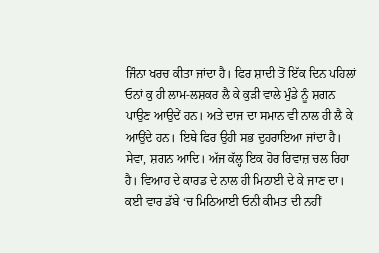ਜਿੰਨਾ ਖਰਚ ਕੀਤਾ ਜਾਂਦਾ ਹੈ। ਫਿਰ ਸ਼ਾਦੀ ਤੋਂ ਇੱਕ ਦਿਨ ਪਹਿਲਾਂ ਓਨਾਂ ਕੁ ਹੀ ਲਾਮ-ਲਸ਼ਕਰ ਲੈ ਕੇ ਕੁੜੀ ਵਾਲੇ ਮੁੰਡੇ ਨੂੰ ਸ਼ਗਨ ਪਾਉਣ ਆਉਦੇਂ ਹਨ। ਅਤੇ ਦਾਜ ਦਾ ਸਮਾਨ ਵੀ ਨਾਲ ਹੀ ਲੈ ਕੇ ਆਉਂਦੇ ਹਨ। ਇਥੇ ਫਿਰ ਉਹੀ ਸਭ ਦੁਹਰਾਇਆ ਜਾਂਦਾ ਹੈ। ਸੇਵਾ, ਸ਼ਗਨ ਆਦਿ। ਅੱਜ ਕੱਲ੍ਹ ਇਕ ਹੋਰ ਰਿਵਾਜ਼ ਚਲ ਰਿਹਾ ਹੈ। ਵਿਆਹ ਦੇ ਕਾਰਡ ਦੇ ਨਾਲ ਹੀ ਮਿਠਾਈ ਦੇ ਕੇ ਜਾਣ ਦਾ। ਕਈ ਵਾਰ ਡੱਬੇ ‘ਚ ਮਿਠਿਆਈ ਓਨੀ ਕੀਮਤ ਦੀ ਨਹੀਂ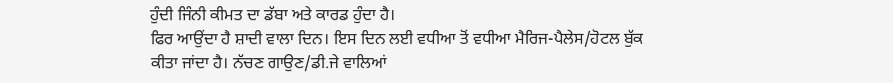ਹੁੰਦੀ ਜਿੰਨੀ ਕੀਮਤ ਦਾ ਡੱਬਾ ਅਤੇ ਕਾਰਡ ਹੁੰਦਾ ਹੈ।
ਫਿਰ ਆਉਂਦਾ ਹੈ ਸ਼ਾਦੀ ਵਾਲਾ ਦਿਨ। ਇਸ ਦਿਨ ਲਈ ਵਧੀਆ ਤੋਂ ਵਧੀਆ ਮੈਰਿਜ-ਪੈਲੇਸ/ਹੋਟਲ ਬੁੱਕ ਕੀਤਾ ਜਾਂਦਾ ਹੈ। ਨੱਚਣ ਗਾਉਣ/ਡੀ.ਜੇ ਵਾਲਿਆਂ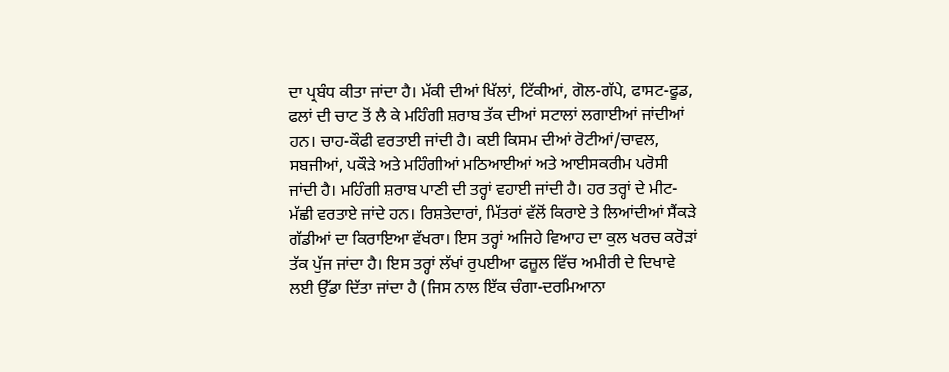ਦਾ ਪ੍ਰਬੰਧ ਕੀਤਾ ਜਾਂਦਾ ਹੈ। ਮੱਕੀ ਦੀਆਂ ਖਿੱਲਾਂ, ਟਿੱਕੀਆਂ, ਗੋਲ-ਗੱਪੇ, ਫਾਸਟ-ਫੂਡ, ਫਲਾਂ ਦੀ ਚਾਟ ਤੋਂ ਲੈ ਕੇ ਮਹਿੰਗੀ ਸ਼ਰਾਬ ਤੱਕ ਦੀਆਂ ਸਟਾਲਾਂ ਲਗਾਈਆਂ ਜਾਂਦੀਆਂ ਹਨ। ਚਾਹ-ਕੌਫੀ ਵਰਤਾਈ ਜਾਂਦੀ ਹੈ। ਕਈ ਕਿਸਮ ਦੀਆਂ ਰੋਟੀਆਂ/ਚਾਵਲ, ਸਬਜੀਆਂ, ਪਕੌੜੇ ਅਤੇ ਮਹਿੰਗੀਆਂ ਮਠਿਆਈਆਂ ਅਤੇ ਆਈਸਕਰੀਮ ਪਰੋਸੀ ਜਾਂਦੀ ਹੈ। ਮਹਿੰਗੀ ਸ਼ਰਾਬ ਪਾਣੀ ਦੀ ਤਰ੍ਹਾਂ ਵਹਾਈ ਜਾਂਦੀ ਹੈ। ਹਰ ਤਰ੍ਹਾਂ ਦੇ ਮੀਟ-ਮੱਛੀ ਵਰਤਾਏ ਜਾਂਦੇ ਹਨ। ਰਿਸ਼ਤੇਦਾਰਾਂ, ਮਿੱਤਰਾਂ ਵੱਲੋਂ ਕਿਰਾਏ ਤੇ ਲਿਆਂਦੀਆਂ ਸੈਂਕੜੇ ਗੱਡੀਆਂ ਦਾ ਕਿਰਾਇਆ ਵੱਖਰਾ। ਇਸ ਤਰ੍ਹਾਂ ਅਜਿਹੇ ਵਿਆਹ ਦਾ ਕੁਲ ਖਰਚ ਕਰੋੜਾਂ ਤੱਕ ਪੁੱਜ ਜਾਂਦਾ ਹੈ। ਇਸ ਤਰ੍ਹਾਂ ਲੱਖਾਂ ਰੁਪਈਆ ਫਜ਼ੂਲ ਵਿੱਚ ਅਮੀਰੀ ਦੇ ਦਿਖਾਵੇ ਲਈ ਉੱਡਾ ਦਿੱਤਾ ਜਾਂਦਾ ਹੈ (ਜਿਸ ਨਾਲ ਇੱਕ ਚੰਗਾ-ਦਰਮਿਆਨਾ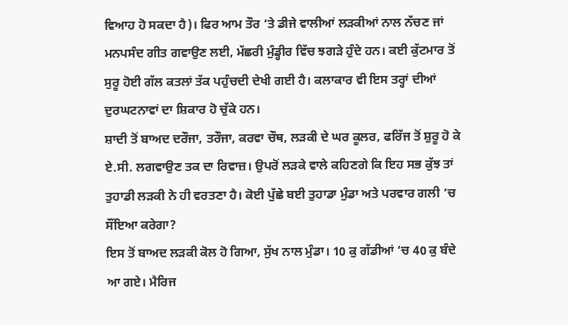ਵਿਆਹ ਹੋ ਸਕਦਾ ਹੈ)। ਫਿਰ ਆਮ ਤੌਰ ‘ਤੇ ਡੀਜੇ ਵਾਲੀਆਂ ਲੜਕੀਆਂ ਨਾਲ ਨੱਚਣ ਜਾਂ ਮਨਪਸੰਦ ਗੀਤ ਗਵਾਉਣ ਲਈ, ਮੱਛਰੀ ਮੁੰਡ੍ਹੀਰ ਵਿੱਚ ਝਗੜੇ ਹੁੰਦੇ ਹਨ। ਕਈ ਕੁੱਟਮਾਰ ਤੋਂ ਸੁਰੂ ਹੋਈ ਗੱਲ ਕਤਲਾਂ ਤੱਕ ਪਹੁੰਚਦੀ ਦੇਖੀ ਗਈ ਹੈ। ਕਲਾਕਾਰ ਵੀ ਇਸ ਤਰ੍ਹਾਂ ਦੀਆਂ ਦੁਰਘਟਨਾਵਾਂ ਦਾ ਸ਼ਿਕਾਰ ਹੋ ਚੁੱਕੇ ਹਨ।
ਸ਼ਾਦੀ ਤੋਂ ਬਾਅਦ ਦਰੌਜਾ, ਤਰੌਜਾ, ਕਰਵਾ ਚੌਥ, ਲੜਕੀ ਦੇ ਘਰ ਕੂਲਰ, ਫਰਿੱਜ ਤੋਂ ਸ਼ੁਰੂ ਹੋ ਕੇ ਏ.ਸੀ. ਲਗਵਾਉਣ ਤਕ ਦਾ ਰਿਵਾਜ਼। ਉਪਰੋਂ ਲੜਕੇ ਵਾਲੇ ਕਹਿਣਗੇ ਕਿ ਇਹ ਸਭ ਕੁੱਝ ਤਾਂ ਤੁਹਾਡੀ ਲੜਕੀ ਨੇ ਹੀ ਵਰਤਣਾ ਹੈ। ਕੋਈ ਪੁੱਛੇ ਬਈ ਤੁਹਾਡਾ ਮੁੰਡਾ ਅਤੇ ਪਰਵਾਰ ਗਲੀ ‘ਚ ਸੌਂਇਆ ਕਰੇਗਾ?
ਇਸ ਤੋਂ ਬਾਅਦ ਲੜਕੀ ਕੋਲ ਹੋ ਗਿਆ, ਸੁੱਖ ਨਾਲ ਮੁੰਡਾ। 10 ਕੁ ਗੱਡੀਆਂ ‘ਚ 40 ਕੁ ਬੰਦੇ ਆ ਗਏ। ਮੈਰਿਜ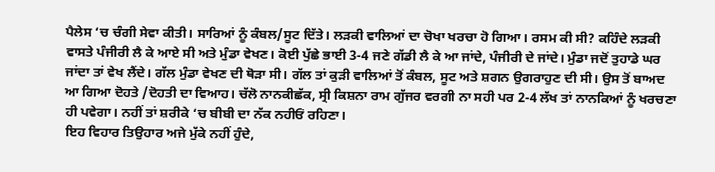ਪੈਲੇਸ ‘ਚ ਚੰਗੀ ਸੇਵਾ ਕੀਤੀ। ਸਾਰਿਆਂ ਨੂੰ ਕੰਬਲ/ਸੂਟ ਦਿੱਤੇ। ਲੜਕੀ ਵਾਲਿਆਂ ਦਾ ਚੋਖਾ ਖਰਚਾ ਹੋ ਗਿਆ। ਰਸਮ ਕੀ ਸੀ? ਕਹਿੰਦੇ ਲੜਕੀ ਵਾਸਤੇ ਪੰਜੀਰੀ ਲੈ ਕੇ ਆਏ ਸੀ ਅਤੇ ਮੁੰਡਾ ਵੇਖਣ। ਕੋਈ ਪੁੱਛੇ ਭਾਈ 3-4 ਜਣੇ ਗੱਡੀ ਲੈ ਕੇ ਆ ਜਾਂਦੇ, ਪੰਜੀਰੀ ਦੇ ਜਾਂਦੇ। ਮੁੰਡਾ ਜਦੋਂ ਤੁਹਾਡੇ ਘਰ ਜਾਂਦਾ ਤਾਂ ਵੇਖ ਲੈਂਦੇ। ਗੱਲ ਮੁੰਡਾ ਵੇਖਣ ਦੀ ਥੋੜਾ ਸੀ। ਗੱਲ ਤਾਂ ਕੁੜੀ ਵਾਲਿਆਂ ਤੋਂ ਕੰਬਲ, ਸੂਟ ਅਤੇ ਸ਼ਗਨ ਉਗਰਾਹੁਣ ਦੀ ਸੀ। ਉਸ ਤੋਂ ਬਾਅਦ ਆ ਗਿਆ ਦੋਹਤੇ /ਦੋਹਤੀ ਦਾ ਵਿਆਹ। ਚੱਲੋ ਨਾਨਕੀਛੱਕ, ਸ੍ਰੀ ਕਿਸ਼ਨਾ ਰਾਮ ਗੁੱਜਰ ਵਰਗੀ ਨਾ ਸਹੀ ਪਰ 2-4 ਲੱਖ ਤਾਂ ਨਾਨਕਿਆਂ ਨੂੰ ਖਰਚਣਾ ਹੀ ਪਵੇਗਾ। ਨਹੀਂ ਤਾਂ ਸ਼ਰੀਕੇ ‘ਚ ਬੀਬੀ ਦਾ ਨੱਕ ਨਹੀਓਂ ਰਹਿਣਾ।
ਇਹ ਵਿਹਾਰ ਤਿਉਹਾਰ ਅਜੇ ਮੁੱਕੇ ਨਹੀਂ ਹੁੰਦੇ,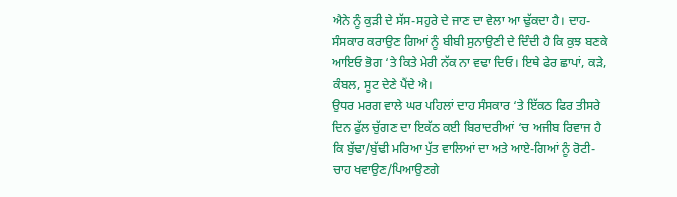ਐਨੇ ਨੂੰ ਕੁੜੀ ਦੇ ਸੱਸ-ਸਹੁਰੇ ਦੇ ਜਾਣ ਦਾ ਵੇਲਾ ਆ ਢੁੱਕਦਾ ਹੈ। ਦਾਹ-ਸੰਸਕਾਰ ਕਰਾਉਣ ਗਿਆਂ ਨੂੰ ਬੀਬੀ ਸੁਨਾਉਣੀ ਦੇ ਦਿੰਦੀ ਹੈ ਕਿ ਕੁਝ ਬਣਕੇ ਆਇਓ ਭੋਗ ‘ਤੇ ਕਿਤੇ ਮੇਰੀ ਨੱਕ ਨਾ ਵਢਾ ਦਿਓ। ਇਥੇ ਫੇਰ ਛਾਪਾਂ, ਕੜੇ, ਕੰਬਲ, ਸੂਟ ਦੇਣੇ ਪੈਂਦੇ ਐ।
ਉਧਰ ਮਰਗ ਵਾਲੇ ਘਰ ਪਹਿਲਾਂ ਦਾਹ ਸੰਸਕਾਰ ‘ਤੇ ਇੱਕਠ ਫਿਰ ਤੀਸਰੇ ਦਿਨ ਫੁੱਲ ਚੁੱਗਣ ਦਾ ਇਕੱਠ ਕਈ ਬਿਰਾਦਰੀਆਂ ‘ਚ ਅਜੀਬ ਰਿਵਾਜ ਹੈ ਕਿ ਬੁੱਢਾ/ਬੁੱਢੀ ਮਰਿਆ ਪੁੱਤ ਵਾਲਿਆਂ ਦਾ ਅਤੇ ਆਏ-ਗਿਆਂ ਨੂੰ ਰੋਟੀ-ਚਾਹ ਖਵਾਉਣ/ਪਿਆਉਣਗੇ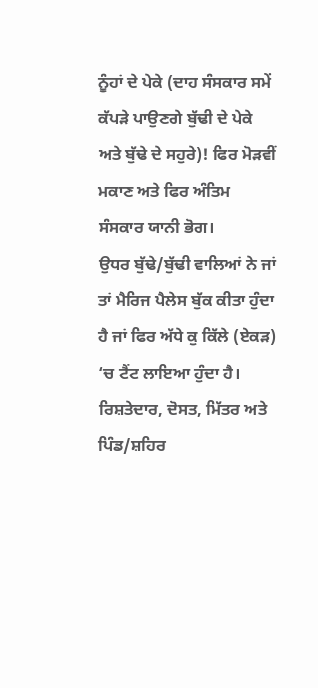ਨੂੰਹਾਂ ਦੇ ਪੇਕੇ (ਦਾਹ ਸੰਸਕਾਰ ਸਮੇਂ ਕੱਪੜੇ ਪਾਉਣਗੇ ਬੁੱਢੀ ਦੇ ਪੇਕੇ ਅਤੇ ਬੁੱਢੇ ਦੇ ਸਹੁਰੇ)! ਫਿਰ ਮੋੜਵੀਂ ਮਕਾਣ ਅਤੇ ਫਿਰ ਅੰਤਿਮ ਸੰਸਕਾਰ ਯਾਨੀ ਭੋਗ।
ਉਧਰ ਬੁੱਢੇ/ਬੁੱਢੀ ਵਾਲਿਆਂ ਨੇ ਜਾਂ ਤਾਂ ਮੈਰਿਜ ਪੈਲੇਸ ਬੁੱਕ ਕੀਤਾ ਹੁੰਦਾ ਹੈ ਜਾਂ ਫਿਰ ਅੱਧੇ ਕੁ ਕਿੱਲੇ (ਏਕੜ) ‘ਚ ਟੈਂਟ ਲਾਇਆ ਹੁੰਦਾ ਹੈ। ਰਿਸ਼ਤੇਦਾਰ, ਦੋਸਤ, ਮਿੱਤਰ ਅਤੇ ਪਿੰਡ/ਸ਼ਹਿਰ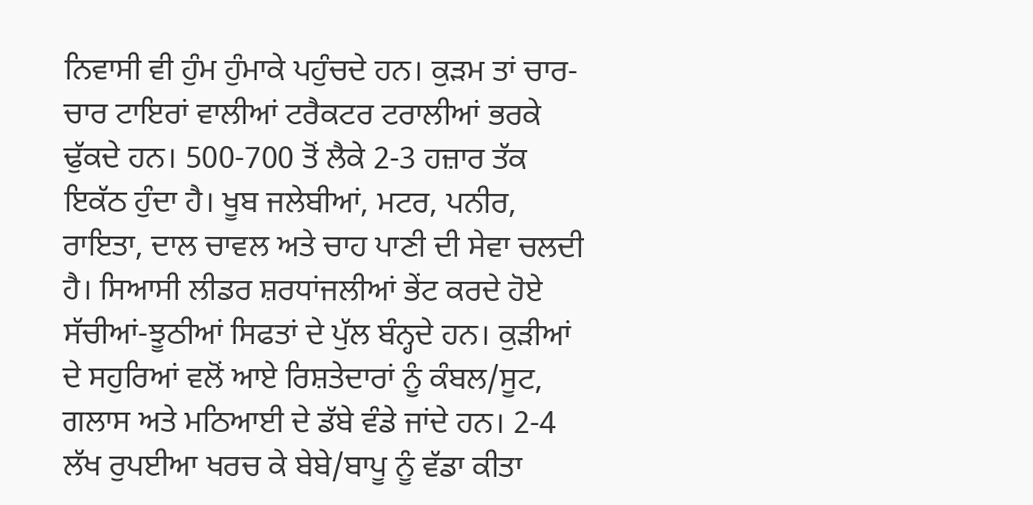ਨਿਵਾਸੀ ਵੀ ਹੁੰਮ ਹੁੰਮਾਕੇ ਪਹੁੰਚਦੇ ਹਨ। ਕੁੜਮ ਤਾਂ ਚਾਰ-ਚਾਰ ਟਾਇਰਾਂ ਵਾਲੀਆਂ ਟਰੈਕਟਰ ਟਰਾਲੀਆਂ ਭਰਕੇ ਢੁੱਕਦੇ ਹਨ। 500-700 ਤੋਂ ਲੈਕੇ 2-3 ਹਜ਼ਾਰ ਤੱਕ ਇਕੱਠ ਹੁੰਦਾ ਹੈ। ਖੂਬ ਜਲੇਬੀਆਂ, ਮਟਰ, ਪਨੀਰ, ਰਾਇਤਾ, ਦਾਲ ਚਾਵਲ ਅਤੇ ਚਾਹ ਪਾਣੀ ਦੀ ਸੇਵਾ ਚਲਦੀ ਹੈ। ਸਿਆਸੀ ਲੀਡਰ ਸ਼ਰਧਾਂਜਲੀਆਂ ਭੇਂਟ ਕਰਦੇ ਹੋਏ ਸੱਚੀਆਂ-ਝੂਠੀਆਂ ਸਿਫਤਾਂ ਦੇ ਪੁੱਲ ਬੰਨ੍ਹਦੇ ਹਨ। ਕੁੜੀਆਂ ਦੇ ਸਹੁਰਿਆਂ ਵਲੋਂ ਆਏ ਰਿਸ਼ਤੇਦਾਰਾਂ ਨੂੰ ਕੰਬਲ/ਸੂਟ, ਗਲਾਸ ਅਤੇ ਮਠਿਆਈ ਦੇ ਡੱਬੇ ਵੰਡੇ ਜਾਂਦੇ ਹਨ। 2-4 ਲੱਖ ਰੁਪਈਆ ਖਰਚ ਕੇ ਬੇਬੇ/ਬਾਪੂ ਨੂੰ ਵੱਡਾ ਕੀਤਾ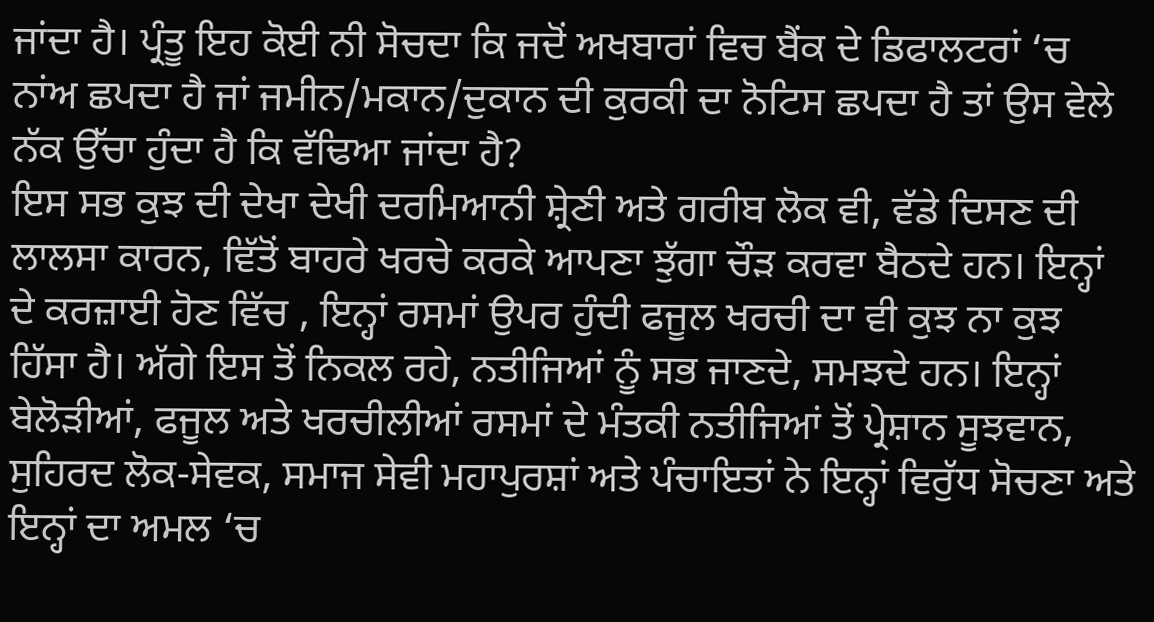ਜਾਂਦਾ ਹੈ। ਪ੍ਰੰਤੂ ਇਹ ਕੋਈ ਨੀ ਸੋਚਦਾ ਕਿ ਜਦੋਂ ਅਖਬਾਰਾਂ ਵਿਚ ਬੈਂਕ ਦੇ ਡਿਫਾਲਟਰਾਂ ‘ਚ ਨਾਂਅ ਛਪਦਾ ਹੈ ਜਾਂ ਜਮੀਨ/ਮਕਾਨ/ਦੁਕਾਨ ਦੀ ਕੁਰਕੀ ਦਾ ਨੋਟਿਸ ਛਪਦਾ ਹੈ ਤਾਂ ਉਸ ਵੇਲੇ ਨੱਕ ਉੱਚਾ ਹੁੰਦਾ ਹੈ ਕਿ ਵੱਢਿਆ ਜਾਂਦਾ ਹੈ?
ਇਸ ਸਭ ਕੁਝ ਦੀ ਦੇਖਾ ਦੇਖੀ ਦਰਮਿਆਨੀ ਸ਼੍ਰੇਣੀ ਅਤੇ ਗਰੀਬ ਲੋਕ ਵੀ, ਵੱਡੇ ਦਿਸਣ ਦੀ ਲਾਲਸਾ ਕਾਰਨ, ਵਿੱਤੋਂ ਬਾਹਰੇ ਖਰਚੇ ਕਰਕੇ ਆਪਣਾ ਝੁੱਗਾ ਚੌੜ ਕਰਵਾ ਬੈਠਦੇ ਹਨ। ਇਨ੍ਹਾਂ ਦੇ ਕਰਜ਼ਾਈ ਹੋਣ ਵਿੱਚ , ਇਨ੍ਹਾਂ ਰਸਮਾਂ ਉਪਰ ਹੁੰਦੀ ਫਜੂਲ ਖਰਚੀ ਦਾ ਵੀ ਕੁਝ ਨਾ ਕੁਝ ਹਿੱਸਾ ਹੈ। ਅੱਗੇ ਇਸ ਤੋਂ ਨਿਕਲ ਰਹੇ, ਨਤੀਜਿਆਂ ਨੂੰ ਸਭ ਜਾਣਦੇ, ਸਮਝਦੇ ਹਨ। ਇਨ੍ਹਾਂ ਬੇਲੋੜੀਆਂ, ਫਜੂਲ ਅਤੇ ਖਰਚੀਲੀਆਂ ਰਸਮਾਂ ਦੇ ਮੰਤਕੀ ਨਤੀਜਿਆਂ ਤੋਂ ਪ੍ਰੇਸ਼ਾਨ ਸੂਝਵਾਨ, ਸੁਹਿਰਦ ਲੋਕ-ਸੇਵਕ, ਸਮਾਜ ਸੇਵੀ ਮਹਾਪੁਰਸ਼ਾਂ ਅਤੇ ਪੰਚਾਇਤਾਂ ਨੇ ਇਨ੍ਹਾਂ ਵਿਰੁੱਧ ਸੋਚਣਾ ਅਤੇ ਇਨ੍ਹਾਂ ਦਾ ਅਮਲ ‘ਚ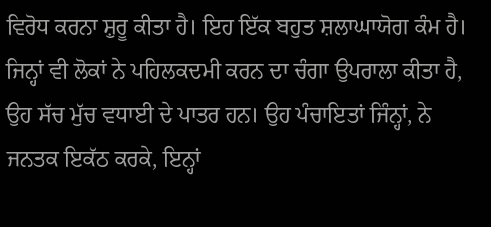ਵਿਰੋਧ ਕਰਨਾ ਸ਼ੁਰੂ ਕੀਤਾ ਹੈ। ਇਹ ਇੱਕ ਬਹੁਤ ਸ਼ਲਾਘਾਯੋਗ ਕੰਮ ਹੈ। ਜਿਨ੍ਹਾਂ ਵੀ ਲੋਕਾਂ ਨੇ ਪਹਿਲਕਦਮੀ ਕਰਨ ਦਾ ਚੰਗਾ ਉਪਰਾਲਾ ਕੀਤਾ ਹੈ, ਉਹ ਸੱਚ ਮੁੱਚ ਵਧਾਈ ਦੇ ਪਾਤਰ ਹਨ। ਉਹ ਪੰਚਾਇਤਾਂ ਜਿੰਨ੍ਹਾਂ, ਨੇ ਜਨਤਕ ਇਕੱਠ ਕਰਕੇ, ਇਨ੍ਹਾਂ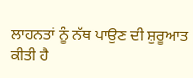ਲਾਹਨਤਾਂ ਨੂੰ ਨੱਥ ਪਾਉਣ ਦੀ ਸ਼ੁਰੂਆਤ ਕੀਤੀ ਹੈ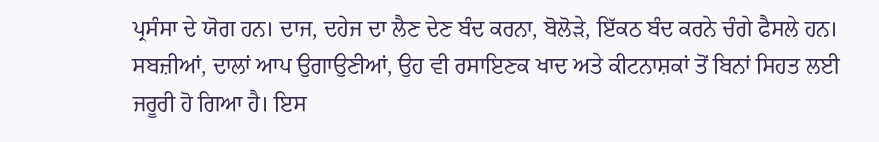ਪ੍ਰਸੰਸਾ ਦੇ ਯੋਗ ਹਨ। ਦਾਜ, ਦਹੇਜ ਦਾ ਲੈਣ ਦੇਣ ਬੰਦ ਕਰਨਾ, ਬੋਲੋੜੇ, ਇੱਕਠ ਬੰਦ ਕਰਨੇ ਚੰਗੇ ਫੈਸਲੇ ਹਨ। ਸਬਜ਼ੀਆਂ, ਦਾਲਾਂ ਆਪ ਉਗਾਉਣੀਆਂ, ਉਹ ਵੀ ਰਸਾਇਣਕ ਖਾਦ ਅਤੇ ਕੀਟਨਾਸ਼ਕਾਂ ਤੋਂ ਬਿਨਾਂ ਸਿਹਤ ਲਈ ਜਰੂਰੀ ਹੋ ਗਿਆ ਹੈ। ਇਸ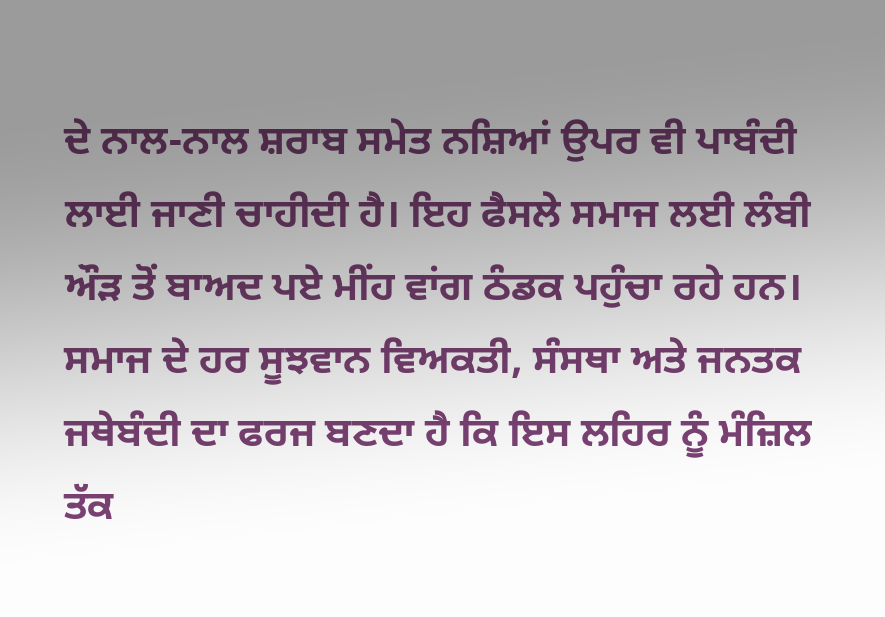ਦੇ ਨਾਲ-ਨਾਲ ਸ਼ਰਾਬ ਸਮੇਤ ਨਸ਼ਿਆਂ ਉਪਰ ਵੀ ਪਾਬੰਦੀ ਲਾਈ ਜਾਣੀ ਚਾਹੀਦੀ ਹੈ। ਇਹ ਫੈਸਲੇ ਸਮਾਜ ਲਈ ਲੰਬੀ ਔੜ ਤੋਂ ਬਾਅਦ ਪਏ ਮੀਂਹ ਵਾਂਗ ਠੰਡਕ ਪਹੁੰਚਾ ਰਹੇ ਹਨ। ਸਮਾਜ ਦੇ ਹਰ ਸੂਝਵਾਨ ਵਿਅਕਤੀ, ਸੰਸਥਾ ਅਤੇ ਜਨਤਕ ਜਥੇਬੰਦੀ ਦਾ ਫਰਜ ਬਣਦਾ ਹੈ ਕਿ ਇਸ ਲਹਿਰ ਨੂੰ ਮੰਜ਼ਿਲ ਤੱਕ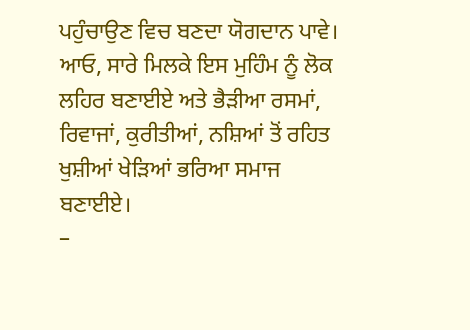ਪਹੁੰਚਾਉਣ ਵਿਚ ਬਣਦਾ ਯੋਗਦਾਨ ਪਾਵੇ। ਆਓ, ਸਾਰੇ ਮਿਲਕੇ ਇਸ ਮੁਹਿੰਮ ਨੂੰ ਲੋਕ ਲਹਿਰ ਬਣਾਈਏ ਅਤੇ ਭੈੜੀਆ ਰਸਮਾਂ, ਰਿਵਾਜਾਂ, ਕੁਰੀਤੀਆਂ, ਨਸ਼ਿਆਂ ਤੋਂ ਰਹਿਤ ਖੁਸ਼ੀਆਂ ਖੇੜਿਆਂ ਭਰਿਆ ਸਮਾਜ ਬਣਾਈਏ।
–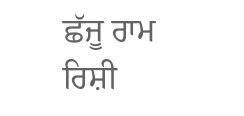ਛੱਜੂ ਰਾਮ ਰਿਸ਼ੀ